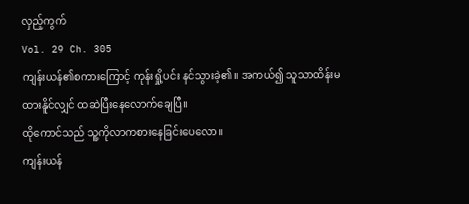လှည့်ကွက်
Vol. 29 Ch. 305
ကျန်းယန်၏စကားကြောင့် ကုန်းရှို့ပင်း နင်သွားခဲ့၏။ အကယ်၍ သူသာထိန်းမထားနိူင်လျှင် ထဆဲပြီးနေလောက်ချေပြီ။
ထိုကောင်သည် သူ့ကိုလာကစားနေခြင်းပေလော။
ကျန်းယန်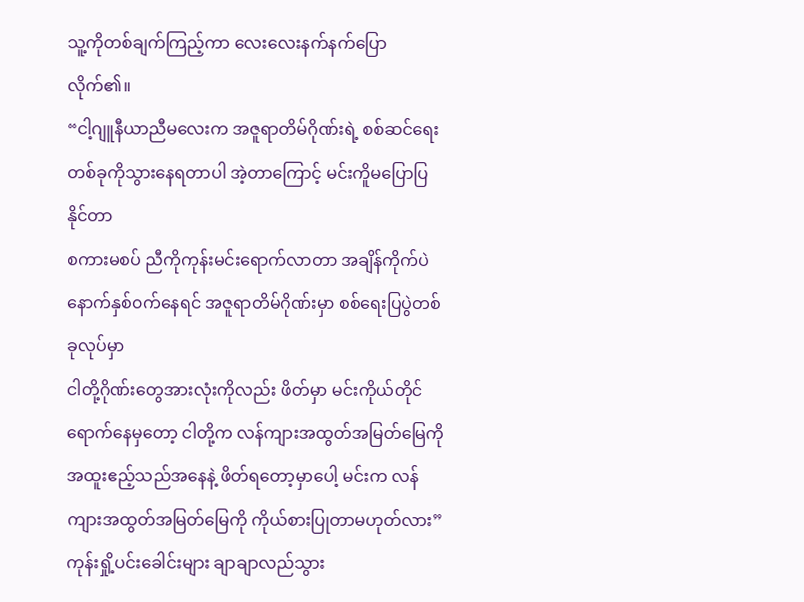သူ့ကိုတစ်ချက်ကြည့်ကာ လေးလေးနက်နက်ပြောလိုက်၏။
“ငါ့ဂျူနီယာညီမလေးက အဇူရာတိမ်ဂိုဏ်းရဲ့ စစ်ဆင်ရေးတစ်ခုကိုသွားနေရတာပါ အဲ့တာကြောင့် မင်းကိူမပြောပြနိုင်တာ
စကားမစပ် ညီကိုကုန်းမင်းရောက်လာတာ အချိန်ကိုက်ပဲ
နောက်နှစ်၀က်နေရင် အဇူရာတိမ်ဂိုဏ်းမှာ စစ်ရေးပြပွဲတစ်ခုလုပ်မှာ
ငါတို့ဂိုဏ်းတွေအားလုံးကိုလည်း ဖိတ်မှာ မင်းကိုယ်တိုင်ရောက်နေမှတော့ ငါတို့က လန်ကျားအထွတ်အမြတ်မြေကို အထူးဧည့်သည်အနေနဲ့ ဖိတ်ရတော့မှာပေါ့ မင်းက လန်ကျားအထွတ်အမြတ်မြေကို ကိုယ်စားပြုတာမဟုတ်လား”
ကုန်းရှို့ပင်းခေါင်းများ ချာချာလည်သွား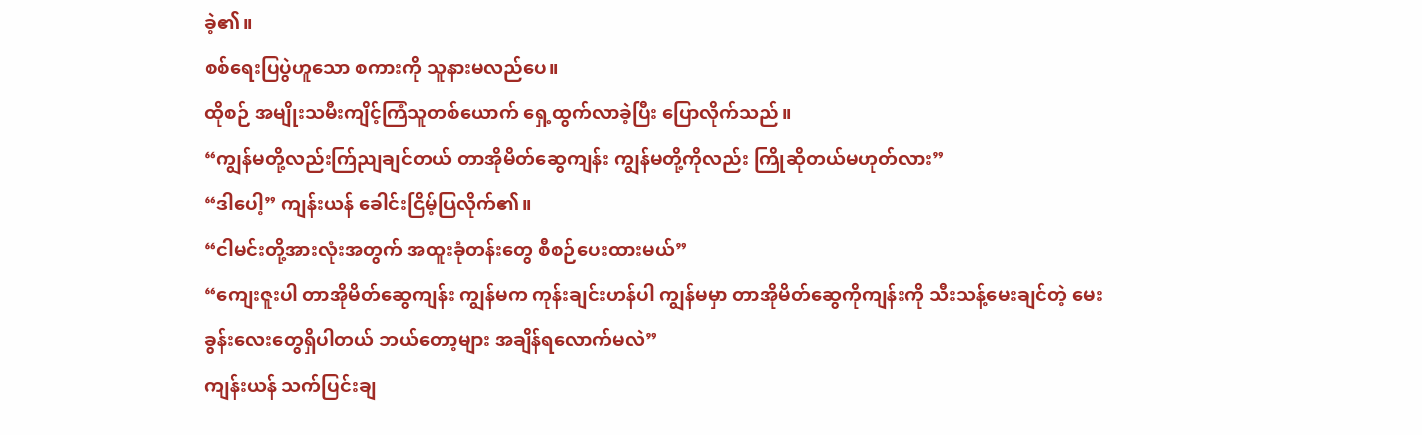ခဲ့၏။
စစ်ရေးပြပွဲဟူသော စကားကို သူနားမလည်ပေ။
ထိုစဉ် အမျိုးသမီးကျိင့်ကြံသူတစ်ယောက် ရှေ့ထွက်လာခဲ့ပြီး ပြောလိုက်သည်။
“ကျွန်မတို့လည်းက်ြညျချင်တယ် တာအိုမိတ်ဆွေကျန်း ကျွန်မတို့ကိုလည်း ကြိုဆိုတယ်မဟုတ်လား”
“ဒါပေါ့” ကျန်းယန် ခေါင်းငြိမ့်ပြလိုက်၏။
“ငါမင်းတို့အားလုံးအတွက် အထူးခုံတန်းတွေ စီစဉ်ပေးထားမယ်”
“ကျေးဇူးပါ တာအိုမိတ်ဆွေကျန်း ကျွန်မက ကုန်းချင်းဟန်ပါ ကျွန်မမှာ တာအိုမိတ်ဆွေကိုကျန်းကို သီးသန့်မေးချင်တဲ့ မေးခွန်းလေးတွေရှိပါတယ် ဘယ်တော့များ အချိန်ရလောက်မလဲ”
ကျန်းယန် သက်ပြင်းချ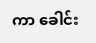ကာ ခေါင်း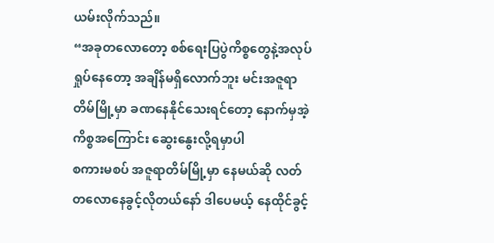ယမ်းလိုက်သည်။
“အခုတလောတော့ စစ်ရေးပြပွဲကိစ္စတွေနဲ့အလုပ်ရှုပ်နေတော့ အချိန်မရှိလောက်ဘူး မင်းအဇူရာတိမ်မြို့မှာ ခဏနေနိုင်သေးရင်တော့ နောက်မှအဲ့ကိစ္စအကြောင်း ဆွေးနွေးလို့ရမှာပါ
စကားမစပ် အဇူရာတိမ်မြို့မှာ နေမယ်ဆို လတ်တလောနေခွင့်လိုတယ်နော် ဒါပေမယ့် နေထိုင်ခွင့်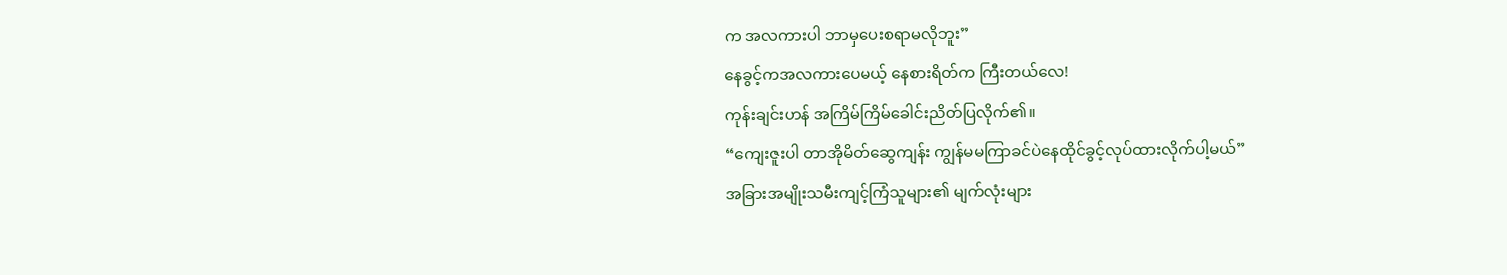က အလကားပါ ဘာမှပေးစရာမလိုဘူး”
နေခွင့်ကအလကားပေမယ့် နေစားရိတ်က ကြီးတယ်လေ!
ကုန်းချင်းဟန် အကြိမ်ကြိမ်ခေါင်းညိတ်ပြလိုက်၏။
“ကျေးဇူးပါ တာအိုမိတ်ဆွေကျန်း ကျွန်မမကြာခင်ပဲနေထိုင်ခွင့်လုပ်ထားလိုက်ပါ့မယ်”
အခြားအမျိုးသမီးကျင့်ကြံသူများ၏ မျက်လုံးများ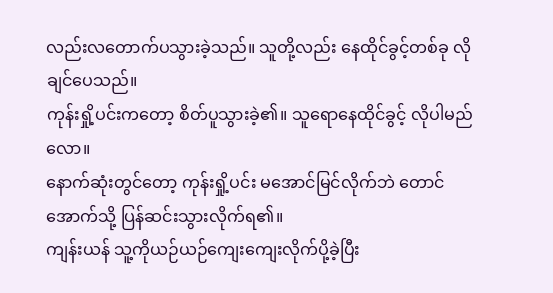လည်းလတောက်ပသွားခဲ့သည်။ သူတို့လည်း နေထိုင်ခွင့်တစ်ခု လိုချင်ပေသည်။
ကုန်းရှို့ပင်းကတော့ စိတ်ပူသွားခဲ့၏။ သူရောနေထိုင်ခွင့် လိုပါမည်လော။
နောက်ဆုံးတွင်တော့ ကုန်းရှို့ပင်း မအောင်မြင်လိုက်ဘဲ တောင်အောက်သို့ ပြန်ဆင်းသွားလိုက်ရ၏။
ကျန်းယန် သူ့ကိုယဉ်ယဉ်ကျေးကျေးလိုက်ပို့ခဲ့ပြီး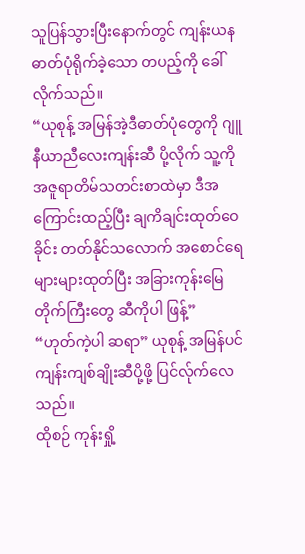သူပြန်သွားပြီးနောက်တွင် ကျန်းယန ဓာတ်ပုံရိုက်ခဲ့သော တပည့်ကို ခေါ်လိုက်သည်။
“ယုစုန့် အမြန်အဲ့ဒီဓာတ်ပုံတွေကို ဂျူနီယာညီလေးကျန်းဆီ ပို့လိုက် သူ့ကို အဇူရာတိမ်သတင်းစာထဲမှာ ဒီအကြောင်းထည့်ပြီး ချကိချင်းထုတ်ဝေခိုင်း တတ်နိုင်သလောက် အစောင်ရေများများထုတ်ပြီး အခြားကုန်းမြေတိုက်ကြီးတွေ ဆီကိုပါ ဖြန့်”
“ဟုတ်ကဲ့ပါ ဆရာ” ယုစုန့် အမြန်ပင် ကျန်းကျစ်ချိုးဆီပို့ဖို့ ပြင်လ်ုက်လေသည်။
ထိုစဉ် ကုန်းရှို့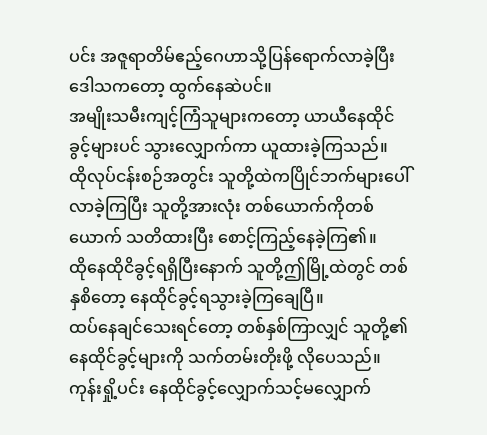ပင်း အဇူရာတိမ်ဧည့်ဂေဟာသို့ပြန်ရောက်လာခဲ့ပြီး ဒေါသကတော့ ထွက်နေဆဲပင်။
အမျိုးသမီးကျင့်ကြံသူများကတော့ ယာယီနေထိုင်ခွင့်များပင် သွားလျှောက်ကာ ယူထားခဲ့ကြသည်။
ထိုလုပ်ငန်းစဉ်အတွင်း သူတို့ထဲကပြိုင်ဘက်များပေါ်လာခဲ့ကြပြီး သူတို့အားလုံး တစ်ယောက်ကိုတစ်ယောက် သတိထားပြီး စောင့်ကြည့်နေခဲ့ကြ၏။
ထိုနေထိုငိခွင့်ရရှိပြီးနောက် သူတို့ဤမြို့ထဲတွင် တစ်နှစိတော့ နေထိုင်ခွင့်ရသွားခဲ့ကြချေပြီ။
ထပ်နေချင်သေးရင်တော့ တစ်နှစ်ကြာလျှင် သူတို့၏နေထိုင်ခွင့်များကို သက်တမ်းတိုးဖို့ လိုပေသည်။
ကုန်းရှို့ပင်း နေထိုင်ခွင့်လျှောက်သင့်မလျှောက်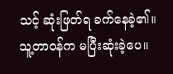သင့် ဆုံးဖြတ်ရ ခက်နေခဲ့၏။
သူ့တာ၀န်က မပြီးဆုံးခဲ့ပေ။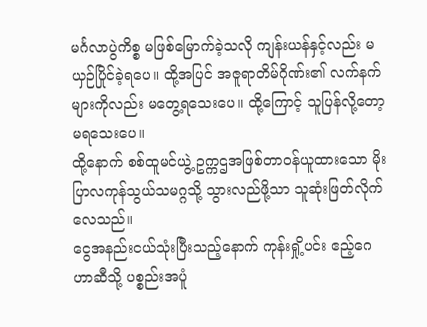မင်္ဂလာပွဲကိစ္စ မဖြစ်မြောက်ခဲ့သလို ကျန်းယန်နှင့်လည်း မယှဉ်ပြိုင်ခဲ့ရပေ။ ထို့အပြင် အဇူရာတိမ်ဂိုဏ်း၏ လက်နက်များကိုလည်း မတွေ့ရသေးပေ။ ထို့ကြောင့် သူပြန်လို့တော့ မရသေးပေ။
ထို့နောက် စစ်ထူမင်ယွဲ့ ဥက္ကဌအဖြစ်တာ၀န်ယူထားသော မိုးပြာလကုန်သွယ်သမဂ္ဂသို့ သွားလည်ဖို့သာ သူဆုံးဖြတ်လိုက်လေသည်။
ငွေအနည်းငယ်သုံးပြီးသည့်နောက် ကုန်းရှို့ပင်း ဧည့်ဂေဟာဆီသို့ ပစ္စည်းအပူံ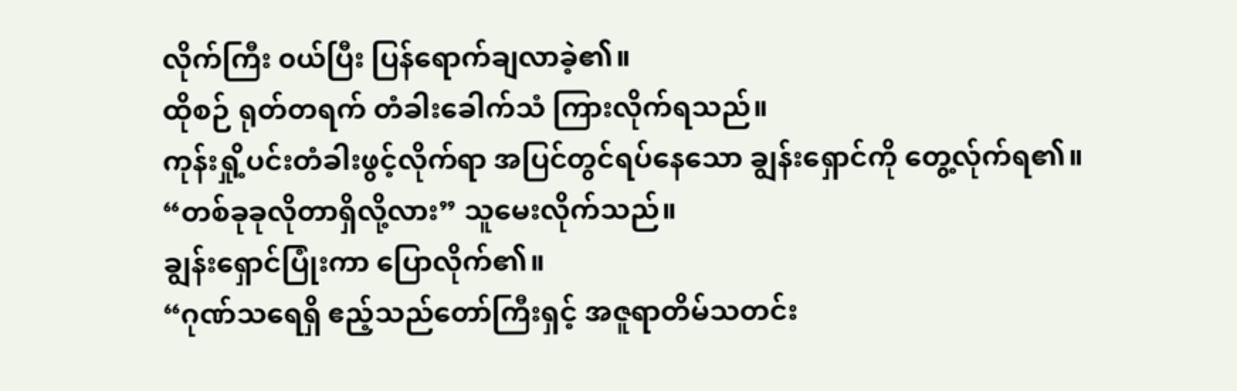လိုက်ကြီး ၀ယ်ပြီး ပြန်ရောက်ချလာခဲ့၏။
ထိုစဉ် ရုတ်တရက် တံခါးခေါက်သံ ကြားလိုက်ရသည်။
ကုန်းရှို့ပင်းတံခါးဖွင့်လိုက်ရာ အပြင်တွင်ရပ်နေသော ချွန်းရှောင်ကို တွေ့လ်ုက်ရ၏။
“တစ်ခုခုလိုတာရှိလို့လား” သူမေးလိုက်သည်။
ချွန်းရှောင်ပြုံးကာ ပြောလိုက်၏။
“ဂုဏ်သရေရှိ ဧည့်သည်တော်ကြီးရှင့် အဇူရာတိမ်သတင်း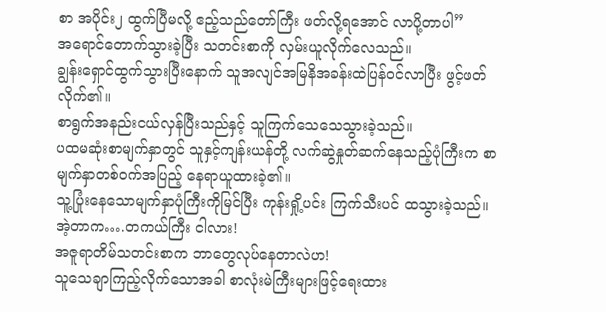စာ အပိုင်း၂ ထွက်ပြီမလို့ ဧည့်သည်တော်ကြီး ဖတ်လို့ရအောင် လာပို့တာပါ”
အရောင်တောက်သွားခဲ့ပြီး သတင်းစာကို လှမ်းယူလိုက်လေသည်။
ချွန်းရှောင်ထွက်သွားပြီးနောက် သူအလျင်အမြနိအခန်းထဲပြန်၀င်လာပြီး ဖွင့်ဖတ်လိုက်၏။
စာရွက်အနည်းငယ်လှန်ပြီးသည်နှင့် သူကြက်သေသေသွားခဲ့သည်။
ပထမဆုံးစာမျက်နှာတွင် သူနှင့်ကျန်းယန်တို့ လက်ဆွဲနှုတ်ဆက်နေသည့်ပုံကြီးက စာမျက်နှာတစ်၀က်အပြည့် နေရာယူထားခဲ့၏။
သူ့ပြုံးနေသောမျက်နှာပုံကြီးကိုမြင်ပြီး ကုန်းရှို့ပင်း ကြက်သီးပင် ထသွားခဲ့သည်။
အဲ့တာက….တကယ်ကြီး ငါလား!
အဇူရာတိမ်သတင်းစာက ဘာတွေလုပ်နေတာလဲဟ!
သူသေချာကြည့်လိုက်သောအခါ စာလုံးမဲကြီးများဖြင့်ရေးထား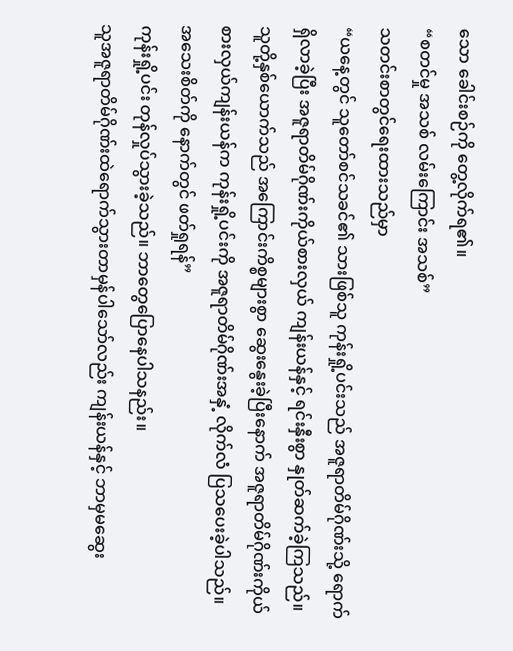သော ခေါင်းစဉ်ကို တွေ့လိုက်ရ၏။
“စတင်မှု အသစ် လမ်းကြောင်း အသစ်”
သတင်းစာတွင်ရေးထားသည်မှာ
“ယနေ့တွင် သူတော်စင်သခင်၏ သားဖြစ်သူ ကုန်းရှို့ပင်းသည် အဇူရာတိမ်ဂိုဏ်းသို့ ရောက်ရှိလာခဲ့ပြီး အဇူရာတိမ်ဂိုဏ်းကိုယ်စားလှယ် ကျန်းယန်နှင့် ရင်းနှီးစွာ နှုတ်ဆက်ခဲ့ကြသည်။ သူတို့နှစ်ယောက်သည် အကြောင်းကိစ္စများစွာ ဆွေးနွေးခဲ့ပြီးနောက် အဇူရာတိမ်ဂိုဏ်းကိုယ်စားလှယ်ကျန်းယန်က ကုန်းရှို့ပင်းကို အဇူရာတိမ်ဂိုဏ်းအနှံ့ လိုက်လံ ပြသပေးခဲ့ပါသည်။ အသေးစိတ်ကို နောက်တွင် ဖတ်ရှုရန်”
ကုန်းရှို့ပင်း တုန်လှုပ်သွားခဲ့သည်။ ဘာတွေပြောနေပါသနည်း။
သူအဇူရာတိမ်ဂိုဏ်းထဲရောက်သွားတာမှန်ပါသော်လည်း ကျန်းယန်နှင့် ဘာမှမဆွေး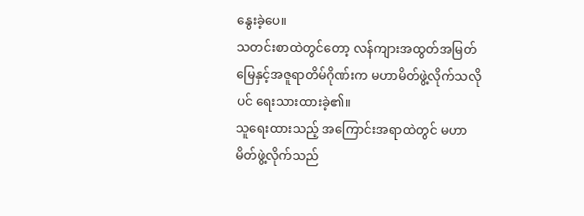နွေးခဲ့ပေ။
သတင်းစာထဲတွင်တော့ လန်ကျားအထွတ်အမြတ်မြေနှင့်အဇူရာတိမ်ဂိုဏ်းက မဟာမိတ်ဖွဲ့လိုက်သလိုပင် ရေးသားထားခဲ့၏။
သူရေးထားသည့် အကြောင်းအရာထဲတွင် မဟာမိတ်ဖွဲ့လိုက်သည်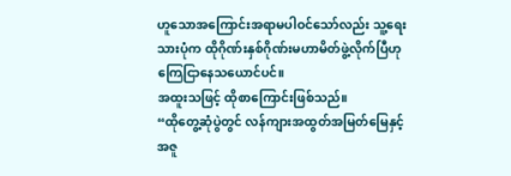ဟူသောအကြောင်းအရာမပါဝင်သော်လည်း သူ့ရေးသားပုံက ထိုဂိုဏ်းနှစ်ဂိုဏ်းမဟာမိတ်ဖွဲ့လိုက်ပြီဟု ကြေငြာနေသယောင်ပင်။
အထူးသဖြင့် ထိုစာကြောင်းဖြစ်သည်။
“ထိုတွေ့ဆုံပွဲတွင် လန်ကျားအထွတ်အမြတ်မြေနှင့်အဇူ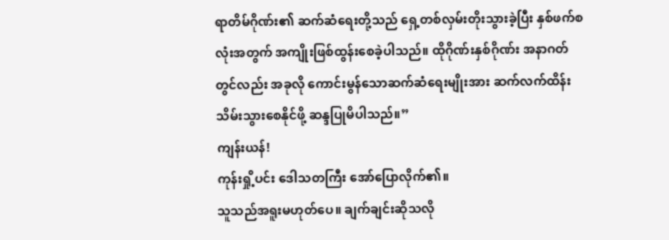ရာတိမ်ဂိုဏ်း၏ ဆက်ဆံရေးတို့သည် ရှေ့တစ်လှမ်းတိုးသွားခဲ့ပြီး နှစ်ဖက်စလုံးအတွက် အကျိုးဖြစ်ထွန်းစေခဲ့ပါသည်။ ထိုဂိုဏ်းနှစ်ဂိုဏ်း အနာဂတ်တွင်လည်း အခုလို ကောင်းမွန်သောဆက်ဆံရေးမျိုးအား ဆက်လက်ထိန်းသိမ်းသွားစေနိုင်ဖို့ ဆန္ဒပြုမိပါသည်။”
ကျန်းယန်!
ကုန်းရှို့ပင်း ဒေါသတကြီး အော်ပြောလိုက်၏။
သူသည်အရူးမဟုတ်ပေ။ ချက်ချင်းဆိုသလို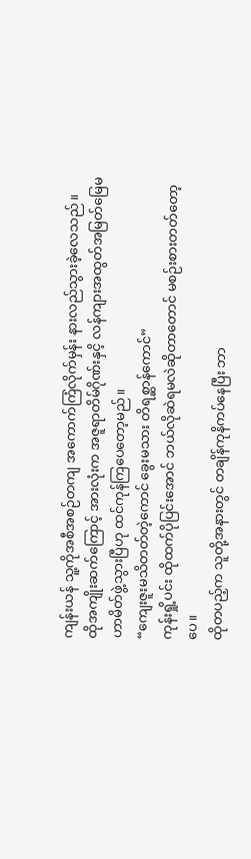ကျန်းယန် သူ့ကိုအစီအစဉ်တကျ အကောက်ကြံလိုက်မှန်း နားလည်သွားခဲ့လေသည်။
ထိုအကျိုးဆက်ကြောင့် အားလုံးက အဇူရာတိမ်ဂိုဏ်းနှငိ့ လန်ကျားအထွတ်အမြတ်မြေမဟာမိတ်ဖွဲ့သွားပြီဟု ထင်ကုန်ကြပေတော့မည်။
“ကျေးဇူးမသိတတ်တဲ့ကောင် ခွေးမသား တိရစ္ဆာန်ကောင်”
ကုန်းရှို့ပင်း ထိုထက်ပိုပြင်းအောင် ဘယ်လိုဆဲရမလဲဆိုတာတောင် မစဉ်းစားတတ်တော့ပေ။
ထိုတပည့်က သူတို့အနားတွင် တချိန်ကုနိကပ်နေပြီး ဘာ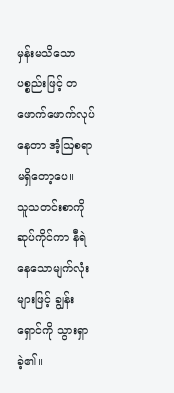မှန်းမသိသော ပစ္စည်းဖြင့် တဖောက်ဖောက်လုပ်နေတာ အံ့ဩစရာမရှိတော့ပေ။
သူသတင်းစာကိုဆုပ်ကိုင်ကာ နီရဲနေသောမျက်လုံးများဖြင့် ချွန်းရှောင်ကို သွားရှာခဲ့၏။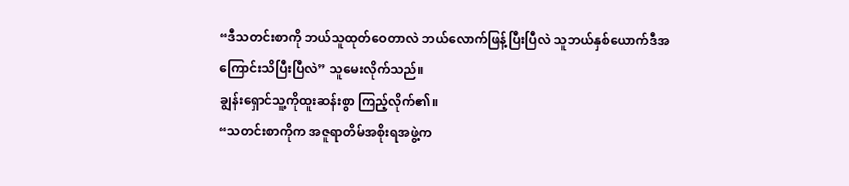“ဒီသတင်းစာကို ဘယ်သူထုတ်ဝေတာလဲ ဘယ်လောက်ဖြန့်ပြီးပြီလဲ သူဘယ်နှစ်ယောက်ဒီအကြောင်းသိပြီးပြီလဲ” သူမေးလိုက်သည်။
ချွန်းရှောင်သူ့ကိုထူးဆန်းစွာ ကြည့်လိုက်၏။
“သတင်းစာကိုက အဇူရာတိမ်အစိုးရအဖွဲ့က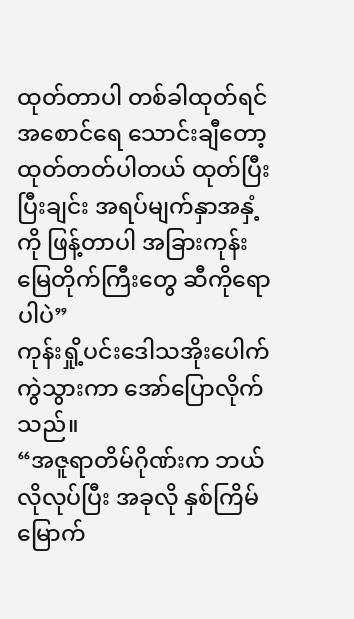ထုတ်တာပါ တစ်ခါထုတ်ရင် အစောင်ရေ သောင်းချီတော့ ထုတ်တတ်ပါတယ် ထုတ်ပြီးပြီးချင်း အရပ်မျက်နှာအနှံ့ကို ဖြန့်တာပါ အခြားကုန်းမြေတိုက်ကြီးတွေ ဆီကိုရောပါပဲ”
ကုန်းရှို့ပင်းဒေါသအိုးပေါက်ကွဲသွားကာ အော်ပြောလိုက်သည်။
“အဇူရာတိမ်ဂိုဏ်းက ဘယ်လိုလုပ်ပြီး အခုလို နှစ်ကြိမ်မြောက်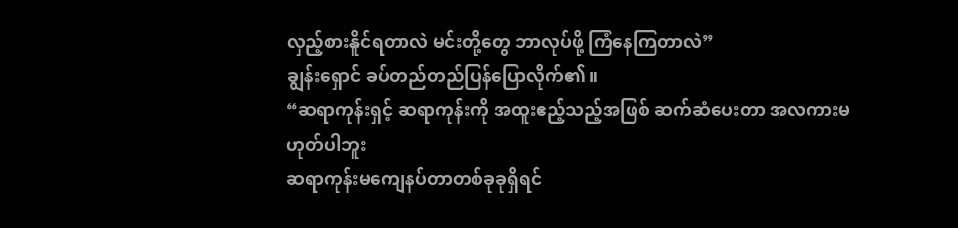လှည့်စားနိူင်ရတာလဲ မင်းတို့တွေ ဘာလုပ်ဖို့ ကြံနေကြတာလဲ”
ချွန်းရှောင် ခပ်တည်တည်ပြန်ပြောလိုက်၏။
“ဆရာကုန်းရှင့် ဆရာကုန်းကို အထူးဧည့်သည့်အဖြစ် ဆက်ဆံပေးတာ အလကားမဟုတ်ပါဘူး
ဆရာကုန်းမကျေနပ်တာတစ်ခုခုရှိရင်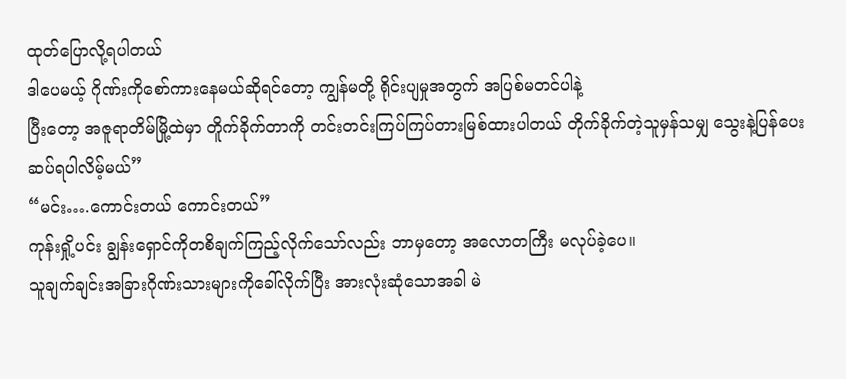ထုတ်ပြောလို့ရပါတယ်
ဒါပေမယ့် ဂိုဏ်းကိုစော်ကားနေမယ်ဆိုရင်တော့ ကျွန်မတို့ ရိုင်းပျမှုအတွက် အပြစ်မတင်ပါနဲ့
ပြီးတော့ အဇူရာတိမ်မြို့ထဲမှာ တိူက်ခိုက်တာကို တင်းတင်းကြပ်ကြပ်တားမြစ်ထားပါတယ် တိုက်ခိုက်တဲ့သူမှန်သမျှ သွေးနဲ့ပြန်ပေးဆပ်ရပါလိမ့်မယ်”
“မင်း….ကောင်းတယ် ကောင်းတယ်”
ကုန်းရှို့ပင်း ချွန်းရှောင်ကိုတစိချက်ကြည့်လိုက်သော်လည်း ဘာမှတော့ အလောတကြီး မလုပ်ခဲ့ပေ။
သူချက်ချင်းအခြားဂိုဏ်းသားများကိုခေါ်လိုက်ပြီး အားလုံးဆုံသောအခါ မဲ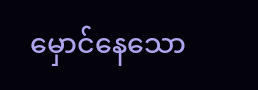မှောင်နေသော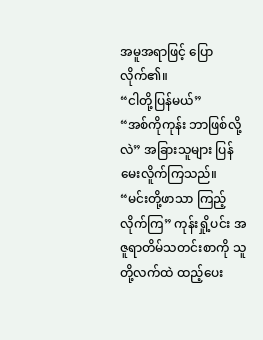အမူအရာဖြင့် ပြောလိုက်၏။
“ငါတို့ပြန်မယ်”
“အစ်ကိုကုန်း ဘာဖြစ်လို့လဲ” အခြားသူများ ပြန်မေးလိူက်ကြသည်။
“မင်းတို့ဖာသာ ကြည့်လိုက်ကြ” ကုန်းရှို့ပင်း အဇူရာတိမ်သတင်းစာကို သူတို့လက်ထဲ ထည့်ပေး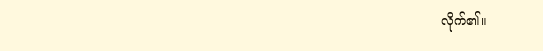လိုက်၏။